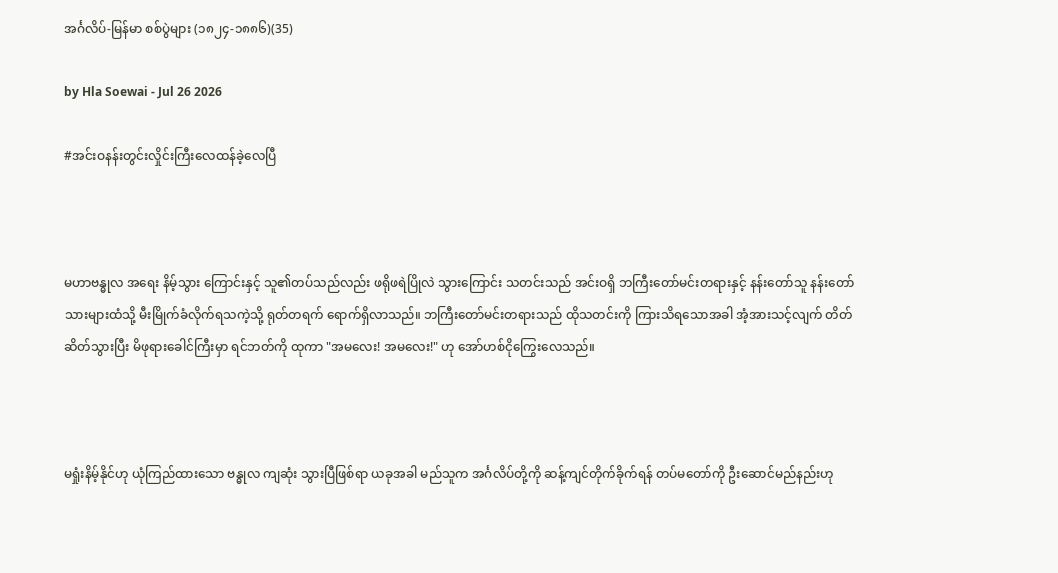အင်္ဂလိပ်-မြန်မာ စစ်ပွဲများ (၁၈၂၄-၁၈၈၆)(35)

by Hla Soewai - Jul 26 2026

#အင်းဝနန်းတွင်းလှိုင်းကြီးလေထန်ခဲ့လေပြီ



မဟာဗန္ဓုလ အရေး နိမ့်သွား ကြောင်းနှင့် သူ၏တပ်သည်လည်း ဖရိုဖရဲပြိုလဲ သွားကြောင်း သတင်းသည် အင်းဝရှိ ဘကြီးတော်မင်းတရားနှင့် နန်းတော်သူ နန်းတော်သားများထံသို့ မီးမြိုက်ခံလိုက်ရသကဲ့သို့ ရုတ်တရက် ရောက်ရှိလာသည်။ ဘကြီးတော်မင်းတရားသည် ထိုသတင်းကို ကြားသိရသောအခါ အံ့အားသင့်လျက် တိတ်ဆိတ်သွားပြီး မိဖုရားခေါင်ကြီးမှာ ရင်ဘတ်ကို ထုကာ "အမလေး! အမလေး!" ဟု အော်ဟစ်ငိုကြွေးလေသည်။



မရှုံးနိမ့်နိုင်ဟု ယုံကြည်ထားသော ဗန္ဓုလ ကျဆုံး သွားပြီဖြစ်ရာ ယခုအခါ မည်သူက အင်္ဂလိပ်တို့ကို ဆန့်ကျင်တိုက်ခိုက်ရန် တပ်မတော်ကို ဦးဆောင်မည်နည်းဟု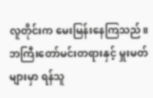လူတိုင်းက မေးမြန်းနေကြသည်။ ဘကြီးတော်မင်းတရားနှင့် မှူးမတ်များမှာ ရန်သူ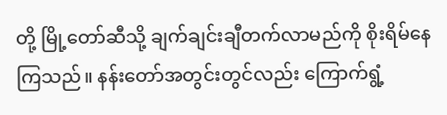တို့ မြို့တော်ဆီသို့ ချက်ချင်းချီတက်လာမည်ကို စိုးရိမ်နေကြသည်။ နန်းတော်အတွင်းတွင်လည်း ကြောက်ရွံ့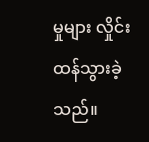မှုများ လှိုင်းထန်သွားခဲ့သည်။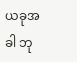ယခုအခါ ဘု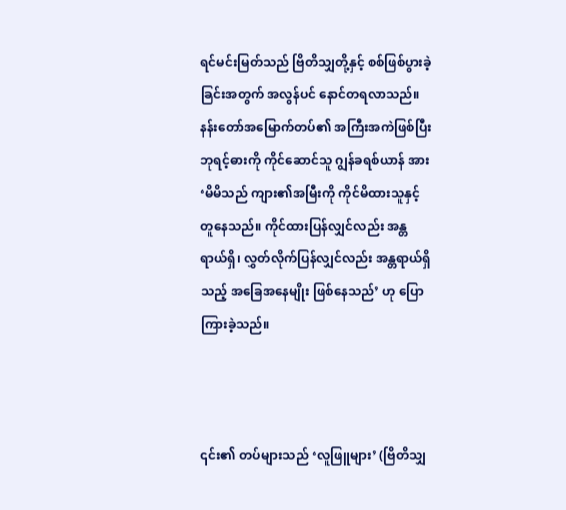ရင်မင်းမြတ်သည် ဗြိတိသျှတို့နှင့် စစ်ဖြစ်ပွားခဲ့ခြင်းအတွက် အလွန်ပင် နောင်တရလာသည်။ နန်းတော်အမြောက်တပ်၏ အကြီးအကဲဖြစ်ပြီး ဘုရင့်ဓားကို ကိုင်ဆောင်သူ ဂျွန်ခရစ်ယာန် အား ‘မိမိသည် ကျား၏အမြီးကို ကိုင်မိထားသူနှင့် တူနေသည်။ ကိုင်ထားပြန်လျှင်လည်း အန္တရာယ်ရှိ၊ လွှတ်လိုက်ပြန်လျှင်လည်း အန္တရာယ်ရှိသည့် အခြေအနေမျိုး ဖြစ်နေသည်’ ဟု ပြောကြားခဲ့သည်။



၎င်း၏ တပ်များသည် ‘လူဖြူများ’ (ဗြိတိသျှ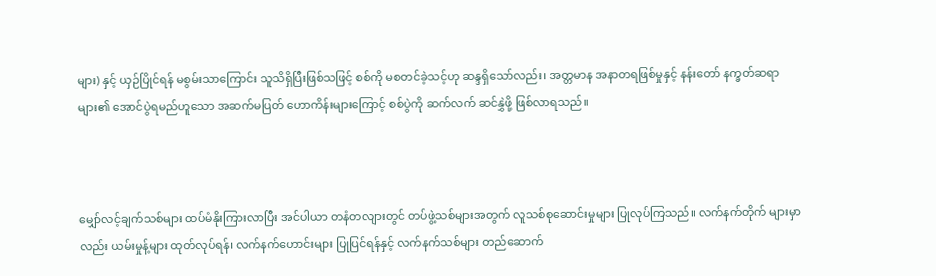များ) နှင့် ယှဉ်ပြိုင်ရန် မစွမ်းသာကြောင်း သူသိရှိပြီးဖြစ်သဖြင့် စစ်ကို မစတင်ခဲ့သင့်ဟု ဆန္ဒရှိသော်လည်း၊ အတ္တမာန အနာတရဖြစ်မှုနှင့် နန်းတော် နက္ခတ်ဆရာများ၏ အောင်ပွဲရမည်ဟူသော အဆက်မပြတ် ဟောကိန်းများကြောင့် စစ်ပွဲကို ဆက်လက် ဆင်နွှဲဖို့ ဖြစ်လာရသည်။



မျှော်လင့်ချက်သစ်များ ထပ်မံနိုးကြားလာပြီး အင်ပါယာ တနံတလျားတွင် တပ်ဖွဲ့သစ်များအတွက် လူသစ်စုဆောင်းမှုများ ပြုလုပ်ကြသည်။ လက်နက်တိုက် များမှာလည်း ယမ်းမှုန့်များ ထုတ်လုပ်ရန်၊ လက်နက်ဟောင်းများ ပြုပြင်ရန်နှင့် လက်နက်သစ်များ တည်ဆောက်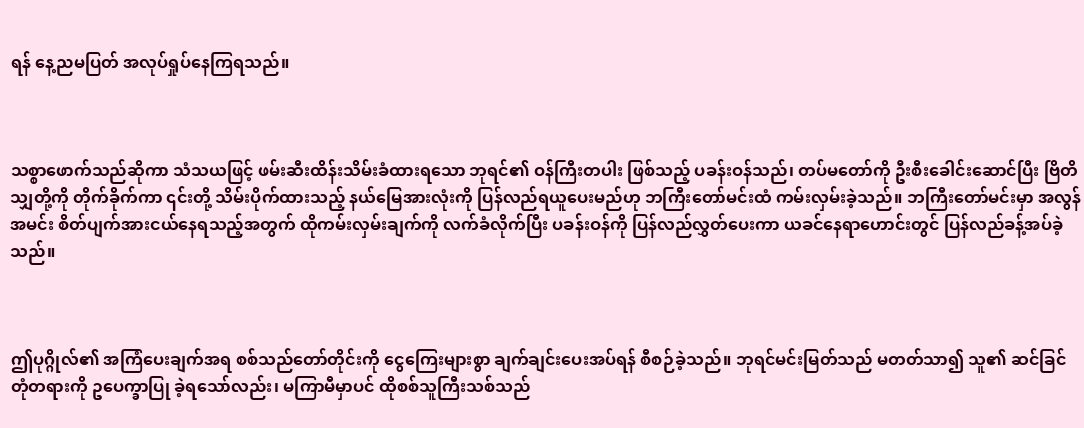ရန် နေ့ညမပြတ် အလုပ်ရှုပ်နေကြရသည်။



သစ္စာဖောက်သည်ဆိုကာ သံသယဖြင့် ဖမ်းဆီးထိန်းသိမ်းခံထားရသော ဘုရင်၏ ဝန်ကြီးတပါး ဖြစ်သည့် ပခန်းဝန်သည်၊ တပ်မတော်ကို ဦးစီးခေါင်းဆောင်ပြီး ဗြိတိသျှတို့ကို တိုက်ခိုက်ကာ ၎င်းတို့ သိမ်းပိုက်ထားသည့် နယ်မြေအားလုံးကို ပြန်လည်ရယူပေးမည်ဟု ဘကြီးတော်မင်းထံ ကမ်းလှမ်းခဲ့သည်။ ဘကြီးတော်မင်းမှာ အလွန်အမင်း စိတ်ပျက်အားငယ်နေရသည့်အတွက် ထိုကမ်းလှမ်းချက်ကို လက်ခံလိုက်ပြီး ပခန်းဝန်ကို ပြန်လည်လွှတ်ပေးကာ ယခင်နေရာဟောင်းတွင် ပြန်လည်ခန့်အပ်ခဲ့သည်။



ဤပုဂ္ဂိုလ်၏ အကြံပေးချက်အရ စစ်သည်တော်တိုင်းကို ငွေကြေးများစွာ ချက်ချင်းပေးအပ်ရန် စီစဉ်ခဲ့သည်။ ဘုရင်မင်းမြတ်သည် မတတ်သာ၍ သူ၏ ဆင်ခြင်တုံတရားကို ဥပေက္ခာပြု ခဲ့ရသော်လည်း၊ မကြာမီမှာပင် ထိုစစ်သူကြီးသစ်သည်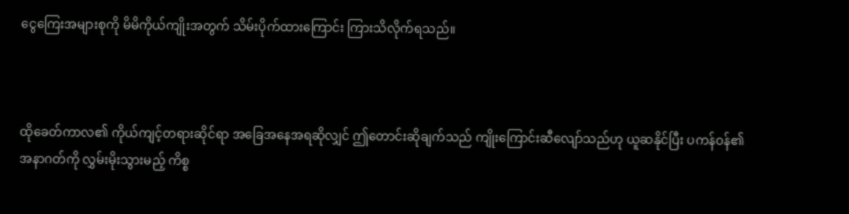ငွေကြေးအများစုကို မိမိကိုယ်ကျိုးအတွက် သိမ်းပိုက်ထားကြောင်း ကြားသိလိုက်ရသည်။



ထိုခေတ်ကာလ၏ ကိုယ်ကျင့်တရားဆိုင်ရာ အခြေအနေအရဆိုလျှင် ဤတောင်းဆိုချက်သည် ကျိုးကြောင်းဆီလျော်သည်ဟု ယူဆနိုင်ပြီး ပကန်ဝန်၏ အနာဂတ်ကို လွှမ်းမိုးသွားမည့် ကိစ္စ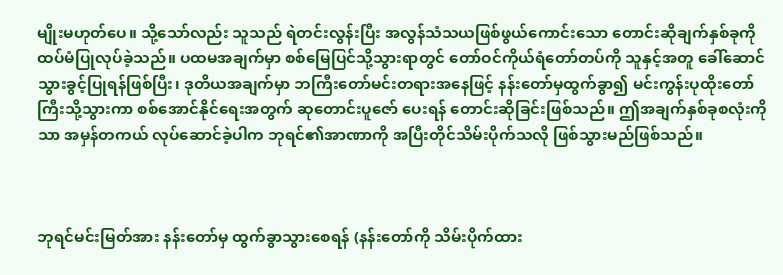မျိုးမဟုတ်ပေ။ သို့သော်လည်း သူသည် ရဲတင်းလွန်းပြီး အလွန်သံသယဖြစ်ဖွယ်ကောင်းသော တောင်းဆိုချက်နှစ်ခုကို ထပ်မံပြုလုပ်ခဲ့သည်။ ပထမအချက်မှာ စစ်မြေပြင်သို့သွားရာတွင် တော်ဝင်ကိုယ်ရံတော်တပ်ကို သူနှင့်အတူ ခေါ်ဆောင်သွားခွင့်ပြုရန်ဖြစ်ပြီး၊ ဒုတိယအချက်မှာ ဘကြီးတော်မင်းတရားအနေဖြင့် နန်းတော်မှထွက်ခွာ၍ မင်းကွန်းပုထိုးတော်ကြီးသို့သွားကာ စစ်အောင်နိုင်ရေးအတွက် ဆုတောင်းပူဇော်‌ ပေးရန် တောင်းဆိုခြင်းဖြစ်သည်။ ဤအချက်နှစ်ခုစလုံးကိုသာ အမှန်တကယ် လုပ်ဆောင်ခဲ့ပါက ဘုရင်၏အာဏာကို အပြီးတိုင်သိမ်းပိုက်သလို ဖြစ်သွားမည်ဖြစ်သည်။



ဘုရင်မင်းမြတ်အား နန်းတော်မှ ထွက်ခွာသွားစေရန် (နန်းတော်ကို သိမ်းပိုက်ထား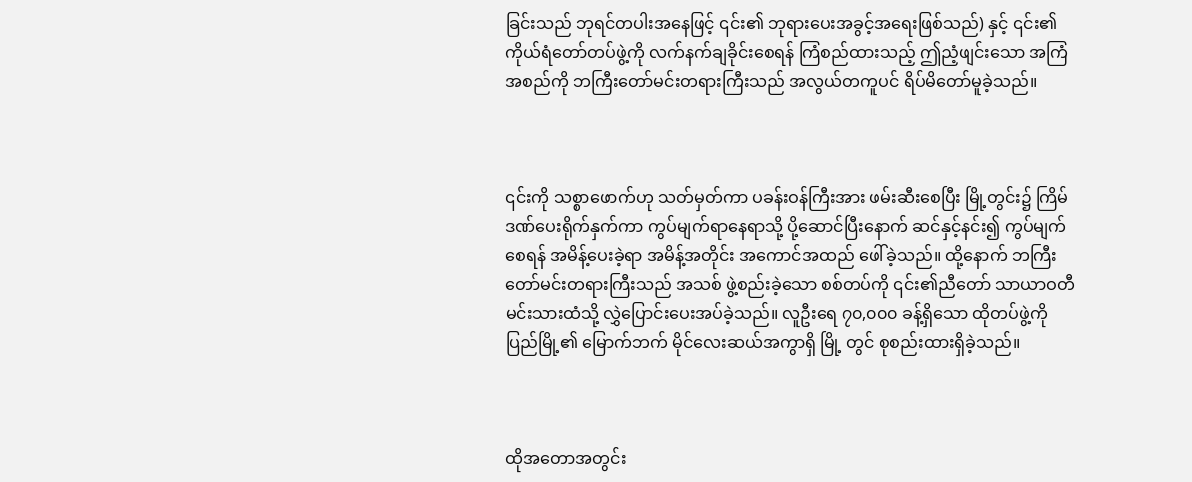ခြင်းသည် ဘုရင်တပါးအနေဖြင့် ၎င်း၏ ဘုရားပေးအခွင့်အရေးဖြစ်သည်) နှင့် ၎င်း၏ ကိုယ်ရံတော်တပ်ဖွဲ့ကို လက်နက်ချခိုင်းစေရန် ကြံစည်ထားသည့် ဤညံ့ဖျင်းသော အကြံအစည်ကို ဘကြီးတော်မင်းတရားကြီးသည် အလွယ်တကူပင် ရိပ်မိတော်မူခဲ့သည်။



၎င်းကို သစ္စာဖောက်ဟု သတ်မှတ်ကာ ပခန်းဝန်ကြီးအား ဖမ်းဆီးစေပြီး မြို့တွင်း၌ ကြိမ်ဒဏ်ပေးရိုက်နှက်ကာ ကွပ်မျက်ရာနေရာသို့ ပို့ဆောင်ပြီးနောက် ဆင်နှင့်နင်း၍ ကွပ်မျက်စေရန် အမိန့်ပေးခဲ့ရာ အမိန့်အတိုင်း အကောင်အထည် ဖေါ်ခဲ့သည်။ ထို့နောက် ဘကြီးတော်မင်းတရားကြီးသည် အသစ် ဖွဲ့စည်းခဲ့သော စစ်တပ်ကို ၎င်း၏ညီတော် သာယာဝတီမင်းသားထံသို့ လွှဲပြောင်းပေးအပ်ခဲ့သည်။ လူဦးရေ ၇၀,၀၀၀ ခန့်ရှိသော ထိုတပ်ဖွဲ့ကို ပြည်မြို့၏ မြောက်ဘက် မိုင်လေးဆယ်အကွာရှိ မြို့ တွင် စုစည်းထားရှိခဲ့သည်။



ထိုအတောအတွင်း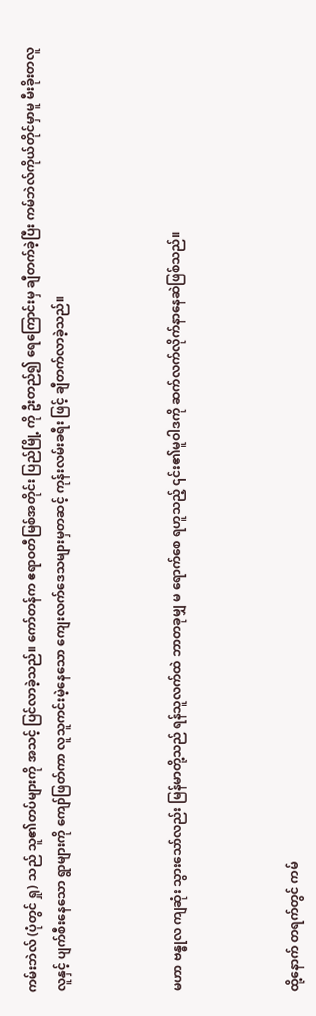ကမ်းဘဲလ် (ပုံတွင် ရှု) သည် သူ၏တပ်များကို အသင့် ပြင်လာခဲ့သည်။ ကော်တန်က ဧရာဝတီမြစ်အတိုင်း ပြည်မြို့ ကို ဦးတည်၍ ရေကြောင်းမှ ချီတက်ခဲ့ပြီး ကမ်ဘဲလ်ကိုယ်တိုင်မှာမူ မီးခိုးတလူလူနှင့် ပျက်စီးနေသော ရွာများကို ကျော်ဖြတ်ကာ လူသူကင်းမဲ့နေသော ကျေးလက်ဒေသများမှတဆင့် ကုန်းလမ်းခရီး ဖြင့် ချီတက်လာခဲ့သည်။



မဟာ ဗန္ဓုလ ကျဆုံး သွားသော်လည်း မြန်မာတို့သည် ရန်သူလက်ထဲ ဘာတခုမျှ မ ရောက်စေ ရဟူသည့် ၎င်း၏မူဝါဒကို ဆက်လက်လိုက်နာနေဆဲဖြစ်သည်။



ထို့နောက် တရက်တွင် ကမ်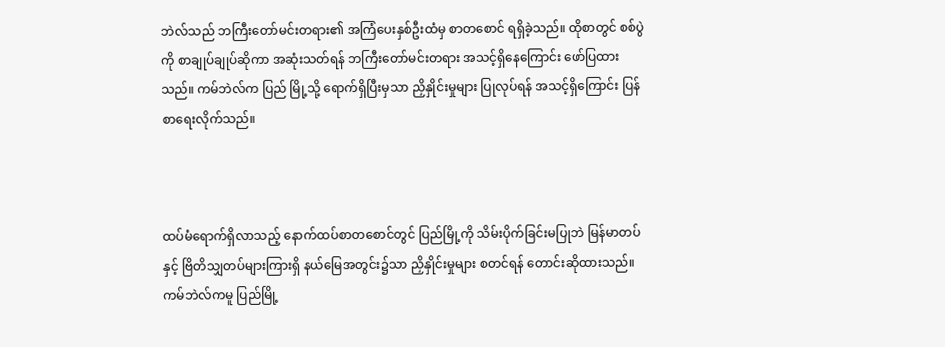ဘဲလ်သည် ဘကြီးတော်မင်းတရား၏ အကြံပေးနှစ်ဦးထံမှ စာတစောင် ရရှိခဲ့သည်။ ထိုစာတွင် စစ်ပွဲကို စာချုပ်ချုပ်ဆိုကာ အဆုံးသတ်ရန် ဘကြီးတော်မင်းတရား အသင့်ရှိနေကြောင်း ဖော်ပြထားသည်။ ကမ်ဘဲလ်က ပြည် မြို့သို့ ရောက်ရှိပြီးမှသာ ညှိနှိုင်းမှုများ ပြုလုပ်ရန် အသင့်ရှိကြောင်း ပြန်စာရေးလိုက်သည်။



ထပ်မံရောက်ရှိလာသည့် နောက်ထပ်စာတစောင်တွင် ပြည်မြို့ကို သိမ်းပိုက်ခြင်းမပြုဘဲ မြန်မာတပ်နှင့် ဗြိတိသျှတပ်များကြားရှိ နယ်မြေအတွင်း၌သာ ညှိနှိုင်းမှုများ စတင်ရန် တောင်းဆိုထားသည်။ ကမ်ဘဲလ်ကမူ ပြည်မြို့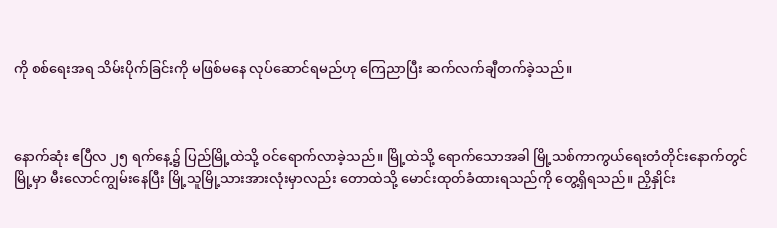ကို စစ်ရေးအရ သိမ်းပိုက်ခြင်းကို မဖြစ်မနေ လုပ်ဆောင်ရမည်ဟု ကြေညာပြီး ဆက်လက်ချီတက်ခဲ့သည်။



နောက်ဆုံး ဧပြီလ ၂၅ ရက်နေ့၌ ပြည်မြို့ထဲသို့ ဝင်ရောက်လာခဲ့သည်။ မြို့ထဲသို့ ရောက်သောအခါ မြို့သစ်ကာကွယ်ရေးတံတိုင်းနောက်တွင် မြို့မှာ မီးလောင်ကျွမ်းနေပြီး မြို့သူမြို့သားအားလုံးမှာလည်း တောထဲသို့ မောင်းထုတ်ခံထားရသည်ကို တွေ့ရှိရသည်။ ညှိနှိုင်း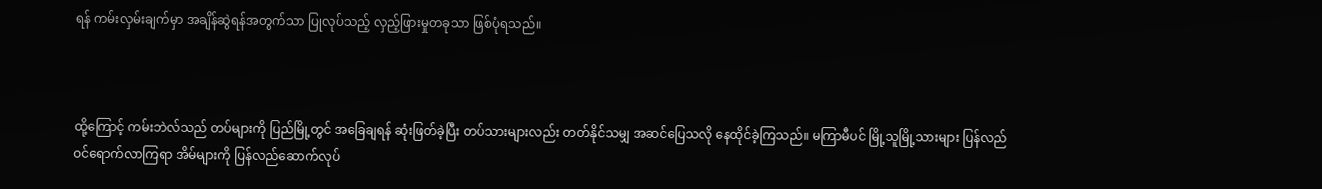ရန် ကမ်းလှမ်းချက်မှာ အချိန်ဆွဲရန်အတွက်သာ ပြုလုပ်သည့် လှည့်ဖြားမှုတခုသာ ဖြစ်ပုံရသည်။



ထို့ကြောင့် ကမ်းဘဲလ်သည် တပ်များကို ပြည်မြို့တွင် အခြေချရန် ဆုံးဖြတ်ခဲ့ပြီး တပ်သားများလည်း တတ်နိုင်သမျှ အဆင်ပြေသလို နေထိုင်ခဲ့ကြသည်။ မကြာမီပင် မြို့သူမြို့သားများ ပြန်လည်ဝင်ရောက်လာကြရာ အိမ်များကို ပြန်လည်ဆောက်လုပ်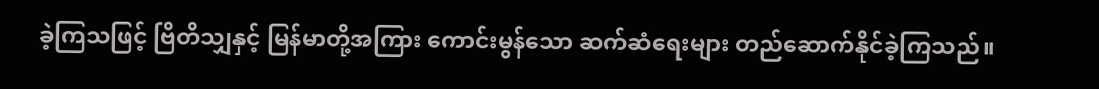ခဲ့ကြသဖြင့် ဗြိတိသျှနှင့် မြန်မာတို့အကြား ကောင်းမွန်သော ဆက်ဆံရေးများ တည်ဆောက်နိုင်ခဲ့ကြသည်။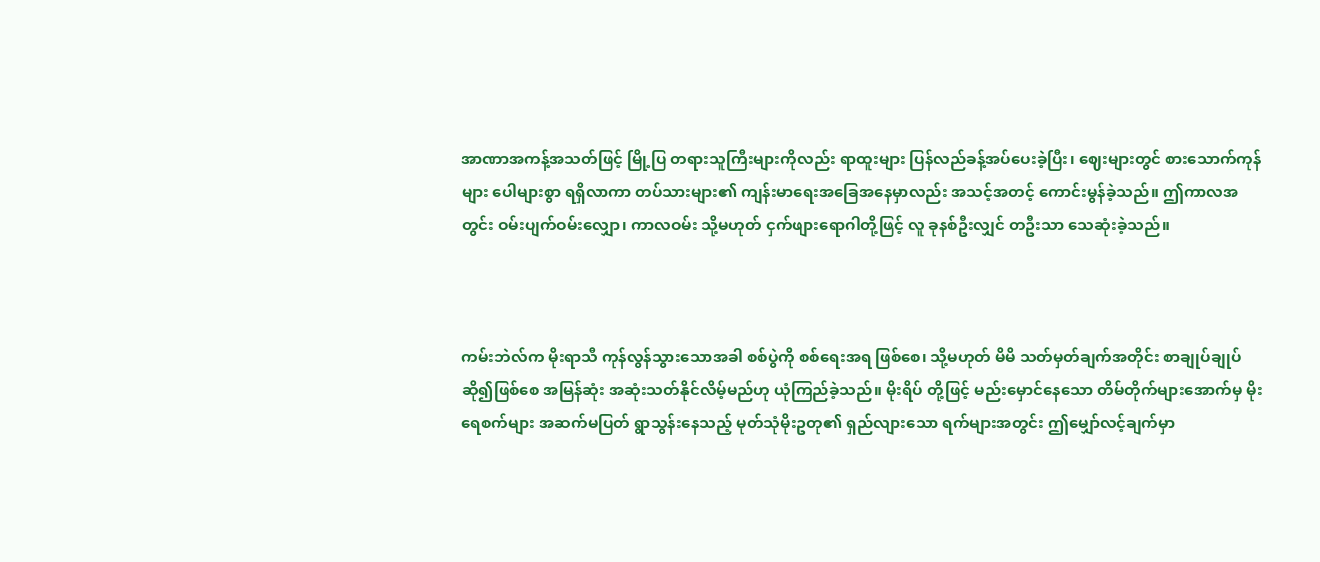အာဏာအကန့်အသတ်ဖြင့် မြို့ပြ တရားသူကြီးများကိုလည်း ရာထူးများ ပြန်လည်ခန့်အပ်ပေးခဲ့ပြီး၊ ဈေးများတွင် စားသောက်ကုန်များ ပေါများစွာ ရရှိလာကာ တပ်သားများ၏ ကျန်းမာရေးအခြေအနေမှာလည်း အသင့်အတင့် ကောင်းမွန်ခဲ့သည်။ ဤကာလအတွင်း ဝမ်းပျက်ဝမ်းလျှော၊ ကာလဝမ်း သို့မဟုတ် ငှက်ဖျားရောဂါတို့ဖြင့် လူ ခုနစ်ဦးလျှင် တဦးသာ သေဆုံးခဲ့သည်။



ကမ်းဘဲလ်က မိုးရာသီ ကုန်လွန်သွားသောအခါ စစ်ပွဲကို စစ်ရေးအရ ဖြစ်စေ၊ သို့မဟုတ် မိမိ သတ်မှတ်ချက်အတိုင်း စာချုပ်ချုပ်ဆို၍ဖြစ်စေ အမြန်ဆုံး အဆုံးသတ်နိုင်လိမ့်မည်ဟု ယုံကြည်ခဲ့သည်။ မိုးရိပ် တို့ဖြင့် မည်းမှောင်နေသော တိမ်တိုက်များအောက်မှ မိုးရေစက်များ အဆက်မပြတ် ရွာသွန်းနေသည့် မုတ်သုံမိုးဥတု၏ ရှည်လျားသော ရက်များအတွင်း ဤမျှော်လင့်ချက်မှာ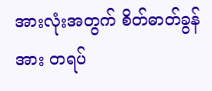အားလုံးအတွက် စိတ်ဓာတ်ခွန်အား တရပ်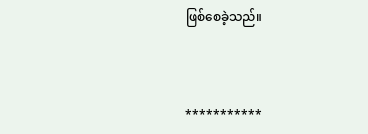ဖြစ်စေခဲ့သည်။



***********